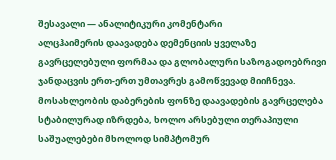შესავალი — ანალიტიკური კომენტარი
ალცჰაიმერის დაავადება დემენციის ყველაზე გავრცელებული ფორმაა და გლობალური საზოგადოებრივი ჯანდაცვის ერთ-ერთ უმთავრეს გამოწვევად მიიჩნევა. მოსახლეობის დაბერების ფონზე დაავადების გავრცელება სტაბილურად იზრდება, ხოლო არსებული თერაპიული საშუალებები მხოლოდ სიმპტომურ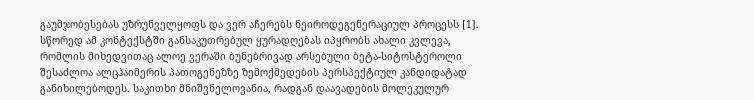გაუმჯობესებას უზრუნველყოფს და ვერ აჩერებს ნეიროდეგენერაციულ პროცესს [1]. სწორედ ამ კონტექსტში განსაკუთრებულ ყურადღებას იპყრობს ახალი კვლევა, რომლის მიხედვითაც ალოე ვერაში ბუნებრივად არსებული ბეტა-სიტოსტეროლი შესაძლოა ალცჰაიმერის პათოგენეზზე ზემოქმედების პერსპექტიულ კანდიდატად განიხილებოდეს. საკითხი მნიშვნელოვანია, რადგან დაავადების მოლეკულურ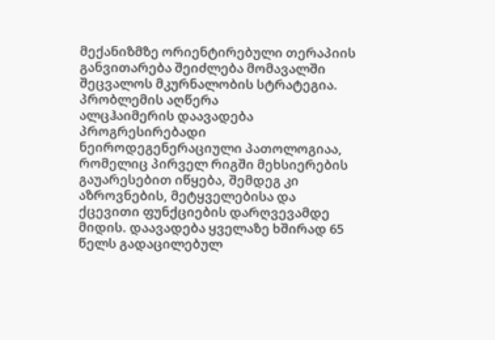მექანიზმზე ორიენტირებული თერაპიის განვითარება შეიძლება მომავალში შეცვალოს მკურნალობის სტრატეგია.
პრობლემის აღწერა
ალცჰაიმერის დაავადება პროგრესირებადი ნეიროდეგენერაციული პათოლოგიაა, რომელიც პირველ რიგში მეხსიერების გაუარესებით იწყება, შემდეგ კი აზროვნების, მეტყველებისა და ქცევითი ფუნქციების დარღვევამდე მიდის. დაავადება ყველაზე ხშირად 65 წელს გადაცილებულ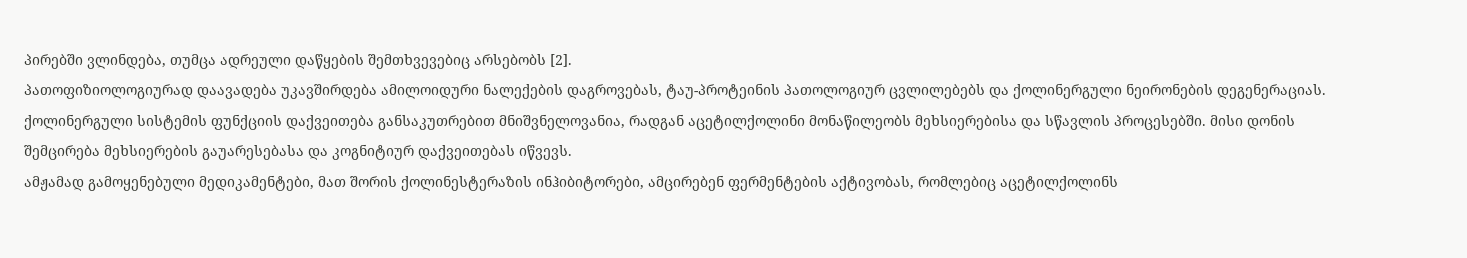პირებში ვლინდება, თუმცა ადრეული დაწყების შემთხვევებიც არსებობს [2].
პათოფიზიოლოგიურად დაავადება უკავშირდება ამილოიდური ნალექების დაგროვებას, ტაუ-პროტეინის პათოლოგიურ ცვლილებებს და ქოლინერგული ნეირონების დეგენერაციას. ქოლინერგული სისტემის ფუნქციის დაქვეითება განსაკუთრებით მნიშვნელოვანია, რადგან აცეტილქოლინი მონაწილეობს მეხსიერებისა და სწავლის პროცესებში. მისი დონის შემცირება მეხსიერების გაუარესებასა და კოგნიტიურ დაქვეითებას იწვევს.
ამჟამად გამოყენებული მედიკამენტები, მათ შორის ქოლინესტერაზის ინჰიბიტორები, ამცირებენ ფერმენტების აქტივობას, რომლებიც აცეტილქოლინს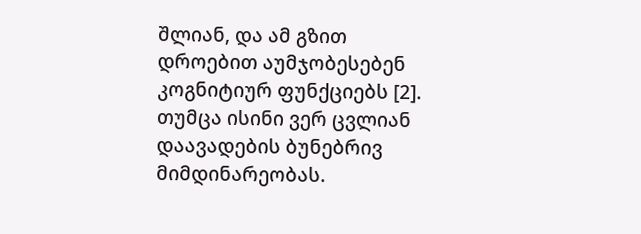შლიან, და ამ გზით დროებით აუმჯობესებენ კოგნიტიურ ფუნქციებს [2]. თუმცა ისინი ვერ ცვლიან დაავადების ბუნებრივ მიმდინარეობას.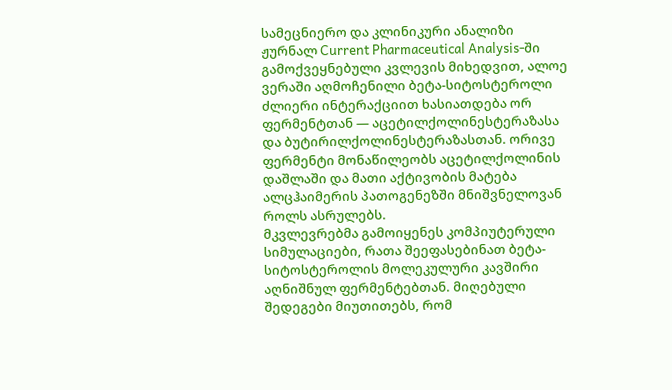სამეცნიერო და კლინიკური ანალიზი
ჟურნალ Current Pharmaceutical Analysis-ში გამოქვეყნებული კვლევის მიხედვით, ალოე ვერაში აღმოჩენილი ბეტა-სიტოსტეროლი ძლიერი ინტერაქციით ხასიათდება ორ ფერმენტთან — აცეტილქოლინესტერაზასა და ბუტირილქოლინესტერაზასთან. ორივე ფერმენტი მონაწილეობს აცეტილქოლინის დაშლაში და მათი აქტივობის მატება ალცჰაიმერის პათოგენეზში მნიშვნელოვან როლს ასრულებს.
მკვლევრებმა გამოიყენეს კომპიუტერული სიმულაციები, რათა შეეფასებინათ ბეტა-სიტოსტეროლის მოლეკულური კავშირი აღნიშნულ ფერმენტებთან. მიღებული შედეგები მიუთითებს, რომ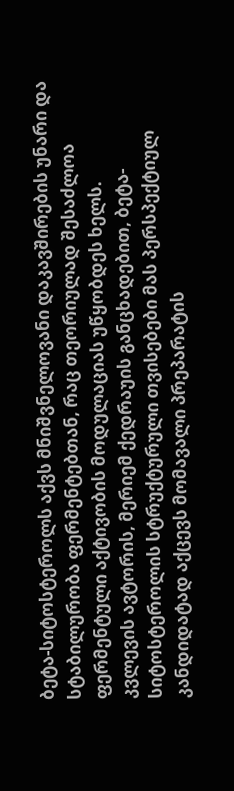ბეტა-სიტოსტეროლს აქვს მნიშვნელოვანი დაკავშირების უნარი და სტაბილურობა ფერმენტებთან, რაც თეორიულად შესაძლოა ფერმენტული აქტივობის მოდულაციას უწყობდეს ხელს.
კვლევის ავტორის, მერიემ ქედრაუის განცხადებით, ბეტა-სიტოსტეროლის სტრუქტურული თვისებები მას პერსპექტიულ კანდიდატად აქცევს მომავალი პრეპარატის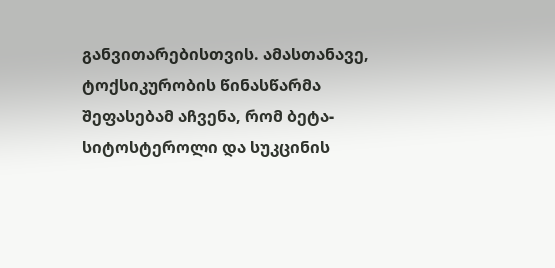განვითარებისთვის. ამასთანავე, ტოქსიკურობის წინასწარმა შეფასებამ აჩვენა, რომ ბეტა-სიტოსტეროლი და სუკცინის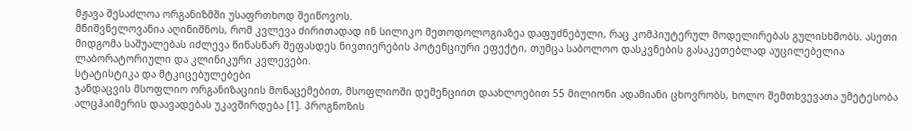მჟავა შესაძლოა ორგანიზმში უსაფრთხოდ შეიწოვოს.
მნიშვნელოვანია აღინიშნოს, რომ კვლევა ძირითადად ინ სილიკო მეთოდოლოგიაზეა დაფუძნებული, რაც კომპიუტერულ მოდელირებას გულისხმობს. ასეთი მიდგომა საშუალებას იძლევა წინასწარ შეფასდეს ნივთიერების პოტენციური ეფექტი, თუმცა საბოლოო დასკვნების გასაკეთებლად აუცილებელია ლაბორატორიული და კლინიკური კვლევები.
სტატისტიკა და მტკიცებულებები
ჯანდაცვის მსოფლიო ორგანიზაციის მონაცემებით, მსოფლიოში დემენციით დაახლოებით 55 მილიონი ადამიანი ცხოვრობს, ხოლო შემთხვევათა უმეტესობა ალცჰაიმერის დაავადებას უკავშირდება [1]. პროგნოზის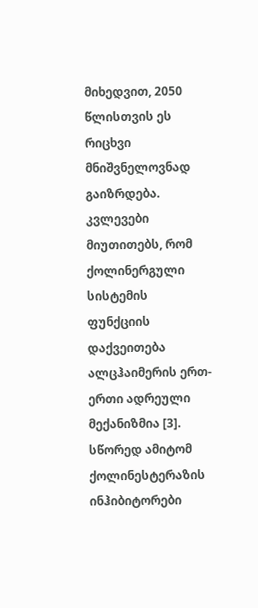მიხედვით, 2050 წლისთვის ეს რიცხვი მნიშვნელოვნად გაიზრდება.
კვლევები მიუთითებს, რომ ქოლინერგული სისტემის ფუნქციის დაქვეითება ალცჰაიმერის ერთ-ერთი ადრეული მექანიზმია [3]. სწორედ ამიტომ ქოლინესტერაზის ინჰიბიტორები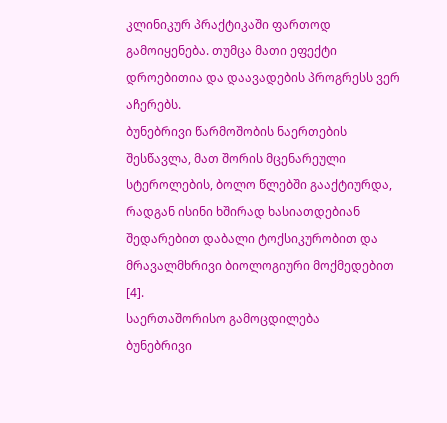კლინიკურ პრაქტიკაში ფართოდ გამოიყენება. თუმცა მათი ეფექტი დროებითია და დაავადების პროგრესს ვერ აჩერებს.
ბუნებრივი წარმოშობის ნაერთების შესწავლა, მათ შორის მცენარეული სტეროლების, ბოლო წლებში გააქტიურდა, რადგან ისინი ხშირად ხასიათდებიან შედარებით დაბალი ტოქსიკურობით და მრავალმხრივი ბიოლოგიური მოქმედებით [4].
საერთაშორისო გამოცდილება
ბუნებრივი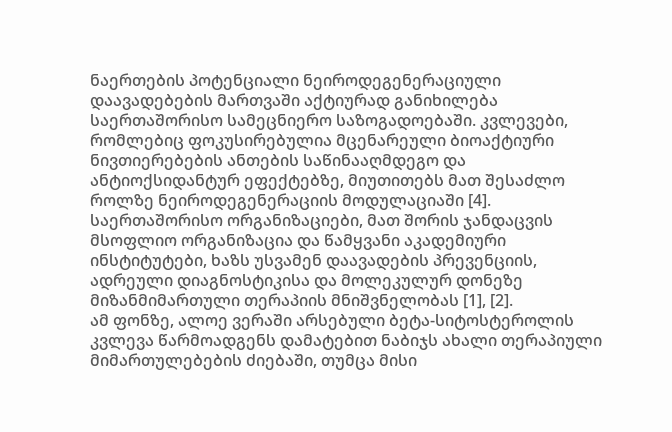ნაერთების პოტენციალი ნეიროდეგენერაციული დაავადებების მართვაში აქტიურად განიხილება საერთაშორისო სამეცნიერო საზოგადოებაში. კვლევები, რომლებიც ფოკუსირებულია მცენარეული ბიოაქტიური ნივთიერებების ანთების საწინააღმდეგო და ანტიოქსიდანტურ ეფექტებზე, მიუთითებს მათ შესაძლო როლზე ნეიროდეგენერაციის მოდულაციაში [4].
საერთაშორისო ორგანიზაციები, მათ შორის ჯანდაცვის მსოფლიო ორგანიზაცია და წამყვანი აკადემიური ინსტიტუტები, ხაზს უსვამენ დაავადების პრევენციის, ადრეული დიაგნოსტიკისა და მოლეკულურ დონეზე მიზანმიმართული თერაპიის მნიშვნელობას [1], [2].
ამ ფონზე, ალოე ვერაში არსებული ბეტა-სიტოსტეროლის კვლევა წარმოადგენს დამატებით ნაბიჯს ახალი თერაპიული მიმართულებების ძიებაში, თუმცა მისი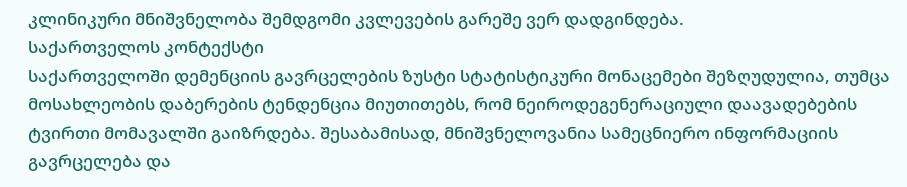კლინიკური მნიშვნელობა შემდგომი კვლევების გარეშე ვერ დადგინდება.
საქართველოს კონტექსტი
საქართველოში დემენციის გავრცელების ზუსტი სტატისტიკური მონაცემები შეზღუდულია, თუმცა მოსახლეობის დაბერების ტენდენცია მიუთითებს, რომ ნეიროდეგენერაციული დაავადებების ტვირთი მომავალში გაიზრდება. შესაბამისად, მნიშვნელოვანია სამეცნიერო ინფორმაციის გავრცელება და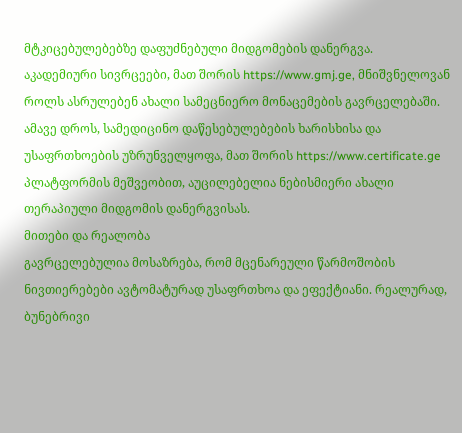მტკიცებულებებზე დაფუძნებული მიდგომების დანერგვა.
აკადემიური სივრცეები, მათ შორის https://www.gmj.ge, მნიშვნელოვან როლს ასრულებენ ახალი სამეცნიერო მონაცემების გავრცელებაში. ამავე დროს, სამედიცინო დაწესებულებების ხარისხისა და უსაფრთხოების უზრუნველყოფა, მათ შორის https://www.certificate.ge პლატფორმის მეშვეობით, აუცილებელია ნებისმიერი ახალი თერაპიული მიდგომის დანერგვისას.
მითები და რეალობა
გავრცელებულია მოსაზრება, რომ მცენარეული წარმოშობის ნივთიერებები ავტომატურად უსაფრთხოა და ეფექტიანი. რეალურად, ბუნებრივი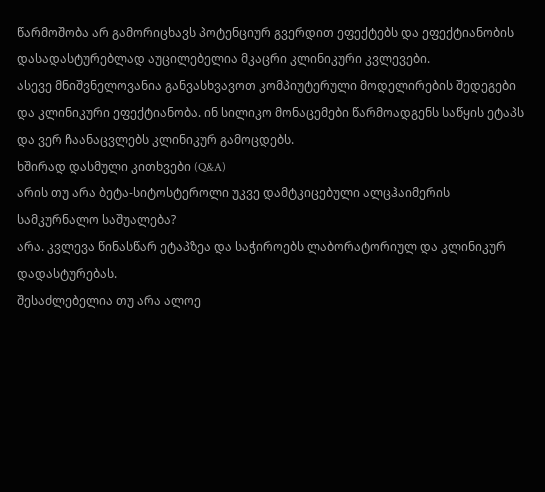წარმოშობა არ გამორიცხავს პოტენციურ გვერდით ეფექტებს და ეფექტიანობის დასადასტურებლად აუცილებელია მკაცრი კლინიკური კვლევები.
ასევე მნიშვნელოვანია განვასხვავოთ კომპიუტერული მოდელირების შედეგები და კლინიკური ეფექტიანობა. ინ სილიკო მონაცემები წარმოადგენს საწყის ეტაპს და ვერ ჩაანაცვლებს კლინიკურ გამოცდებს.
ხშირად დასმული კითხვები (Q&A)
არის თუ არა ბეტა-სიტოსტეროლი უკვე დამტკიცებული ალცჰაიმერის სამკურნალო საშუალება?
არა. კვლევა წინასწარ ეტაპზეა და საჭიროებს ლაბორატორიულ და კლინიკურ დადასტურებას.
შესაძლებელია თუ არა ალოე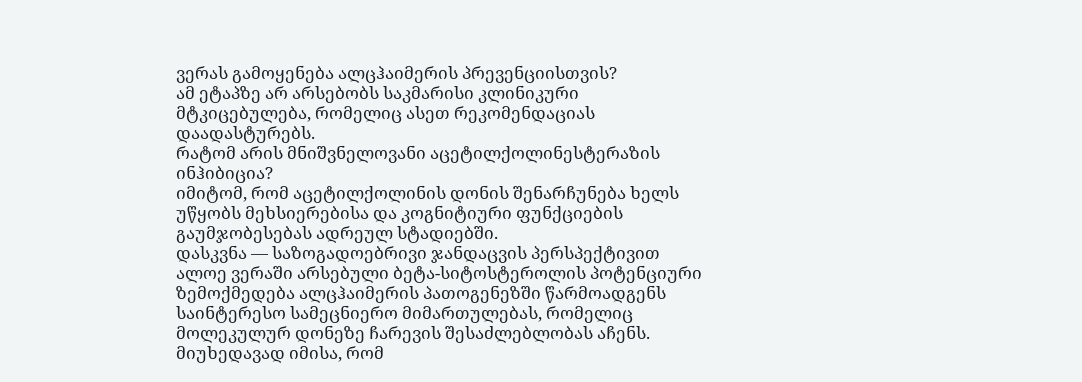ვერას გამოყენება ალცჰაიმერის პრევენციისთვის?
ამ ეტაპზე არ არსებობს საკმარისი კლინიკური მტკიცებულება, რომელიც ასეთ რეკომენდაციას დაადასტურებს.
რატომ არის მნიშვნელოვანი აცეტილქოლინესტერაზის ინჰიბიცია?
იმიტომ, რომ აცეტილქოლინის დონის შენარჩუნება ხელს უწყობს მეხსიერებისა და კოგნიტიური ფუნქციების გაუმჯობესებას ადრეულ სტადიებში.
დასკვნა — საზოგადოებრივი ჯანდაცვის პერსპექტივით
ალოე ვერაში არსებული ბეტა-სიტოსტეროლის პოტენციური ზემოქმედება ალცჰაიმერის პათოგენეზში წარმოადგენს საინტერესო სამეცნიერო მიმართულებას, რომელიც მოლეკულურ დონეზე ჩარევის შესაძლებლობას აჩენს. მიუხედავად იმისა, რომ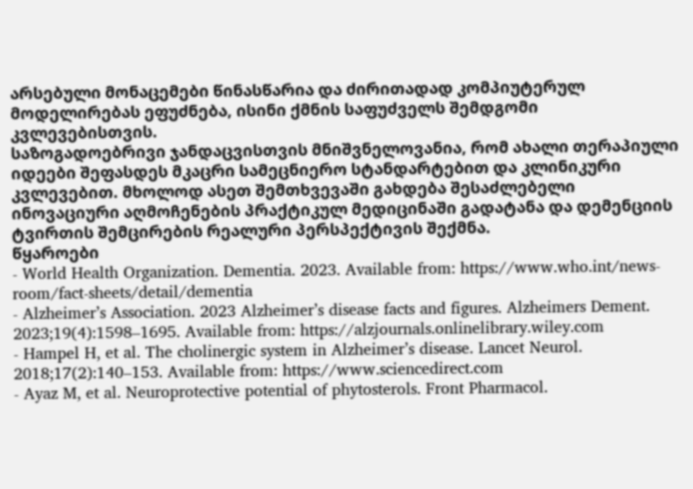არსებული მონაცემები წინასწარია და ძირითადად კომპიუტერულ მოდელირებას ეფუძნება, ისინი ქმნის საფუძველს შემდგომი კვლევებისთვის.
საზოგადოებრივი ჯანდაცვისთვის მნიშვნელოვანია, რომ ახალი თერაპიული იდეები შეფასდეს მკაცრი სამეცნიერო სტანდარტებით და კლინიკური კვლევებით. მხოლოდ ასეთ შემთხვევაში გახდება შესაძლებელი ინოვაციური აღმოჩენების პრაქტიკულ მედიცინაში გადატანა და დემენციის ტვირთის შემცირების რეალური პერსპექტივის შექმნა.
წყაროები
- World Health Organization. Dementia. 2023. Available from: https://www.who.int/news-room/fact-sheets/detail/dementia
- Alzheimer’s Association. 2023 Alzheimer’s disease facts and figures. Alzheimers Dement. 2023;19(4):1598–1695. Available from: https://alzjournals.onlinelibrary.wiley.com
- Hampel H, et al. The cholinergic system in Alzheimer’s disease. Lancet Neurol. 2018;17(2):140–153. Available from: https://www.sciencedirect.com
- Ayaz M, et al. Neuroprotective potential of phytosterols. Front Pharmacol.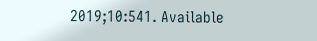2019;10:541. Available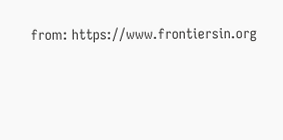from: https://www.frontiersin.org